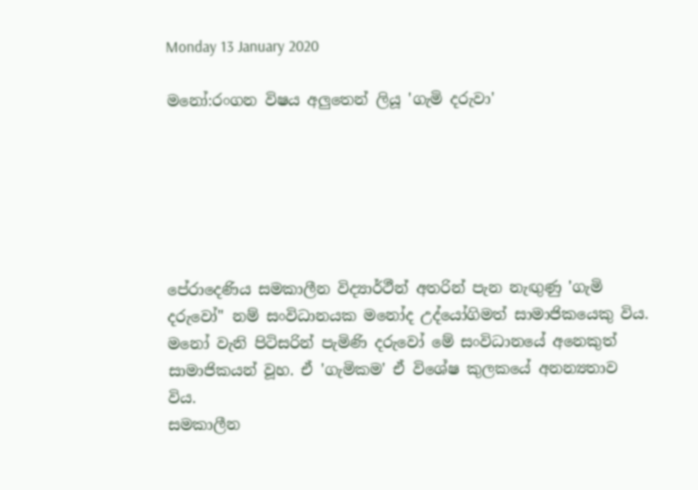Monday 13 January 2020

මනෝ:රංගන විෂය අලුතෙන් ලියූ 'ගැමි දරුවා'






පේරාදෙණිය සමකාලීන විද්‍යාර්ථීන් අතරින් පැන නැඟුණු 'ගැමි දරුවෝ" නම් සංවිධානයක මනෝද උද්යෝගිමත් සාමාජිකයෙකු විය. මනෝ වැනි පිටිසරින් පැමිණි දරුවෝ මේ සංවිධානයේ අනෙකුත් සාමාජිකයන් වූහ. ඒ 'ගැමිකම' ඒ විශේෂ කුලකයේ අනන්‍යතාව විය.
සමකාලීන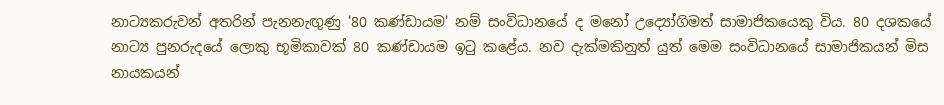නාට්‍යකරුවන් අතරින් පැනනැඟුණු '80 කණ්ඩායම' නම් සංවිධානයේ ද මනෝ උද්‍යෝගිමත් සාමාජිකයෙකු විය. 80 දශකයේ නාට්‍ය පුනරුදයේ ලොකු භූමිකාවක් 80 කණ්ඩායම ඉටු කළේය. නව දැක්මකිනුත් යුත් මෙම සංවිධානයේ සාමාජිකයන් මිස නායකයන්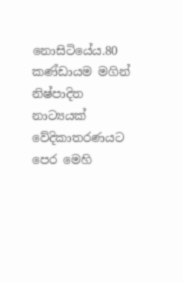නොසිටියේය.80 කණ්ඩායම මගින් නිෂ්පාදිත නාට්‍යයක් වේදිකාතරණයට පෙර මෙහි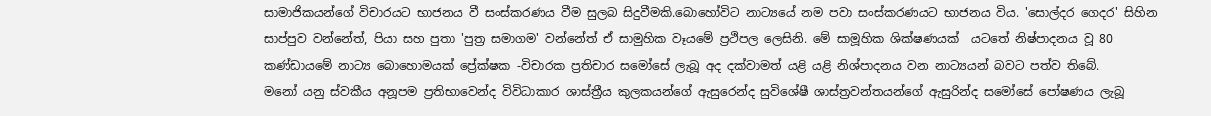සාමාජිකයන්ගේ විචාරයට භාජනය වී සංස්කරණය වීම සුලබ සිදුවීමකි.බොහෝවිට නාට්‍යයේ නම පවා සංස්කරණයට භාජනය විය. 'සොල්දර ගෙදර' සිහින සාප්පුව වන්නේත්, පියා සහ පුතා 'පුත්‍ර සමාගම' වන්නේත් ඒ සාමුහික වෑයමේ ප්‍රථිපල ලෙසිනි. මේ සාමූහික ශික්ෂණයක්  යටතේ නිෂ්පාදනය වූ 80 කණ්ඩායමේ නාට්‍ය බොහොමයක් ප්‍රේක්ෂක -විචාරක ප්‍රතිචාර සමෝසේ ලැබූ අද දක්වාමත් යළි යළි නිශ්පාදනය වන නාට්‍යයන් බවට පත්ව තිබේ.
මනෝ යනු ස්වකීය අනූපම ප්‍රතිභාවෙන්ද විවිධාකාර ශාස්ත්‍රීය කුලකයන්ගේ ඇසුරෙන්ද සුවිශේෂී ශාස්ත්‍රවන්තයන්ගේ ඇසුරින්ද සමෝසේ පෝෂණය ලැබූ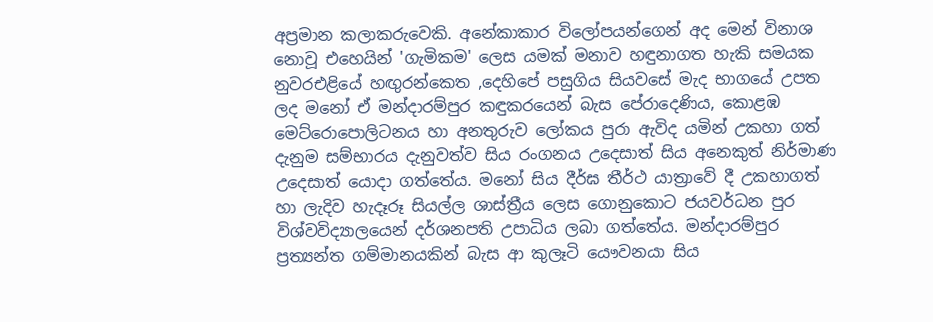අප්‍රමාන කලාකරුවෙකි. අනේකාකාර විලෝපයන්ගෙන් අද මෙන් විනාශ නොවූ එහෙයින් 'ගැමිකම' ලෙස යමක් මනාව හඳුනාගත හැකි සමයක නුවරඑළියේ හඟුරන්කෙත ,දෙහිපේ පසුගිය සියවසේ මැද භාගයේ උපත ලද මනෝ ඒ මන්දාරම්පුර කඳුකරයෙන් බැස පේරාදෙණිය, කොළඹ මෙට්රොපොලිටනය හා අනතුරුව ලෝකය පුරා ඇවිද යමින් උකහා ගත් දැනුම සම්භාරය දැනුවත්ව සිය රංගනය උදෙසාත් සිය අනෙකුත් නිර්මාණ උදෙසාත් යොදා ගත්තේය. මනෝ සිය දීර්ඝ තීර්ථ යාත්‍රාවේ දී උකහාගත් හා ලැදිව හැදෑරූ සියල්ල ශාස්ත්‍රීය ලෙස ගොනුකොට ජයවර්ධන පුර විශ්වවිද්‍යාලයෙන් දර්ශනපති උපාධිය ලබා ගත්තේය. මන්දාරම්පුර ප්‍රත්‍යන්ත ගම්මානයකින් බැස ආ කුලෑටි යෞවනයා සිය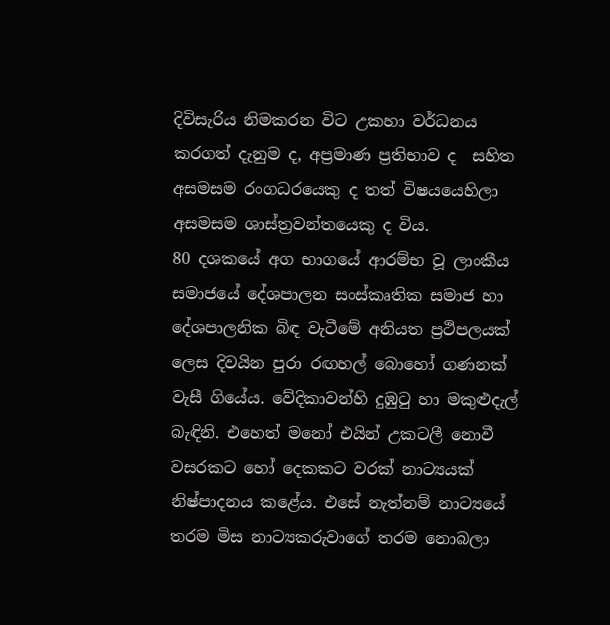දිවිසැරිය නිමකරන විට උකහා වර්ධනය කරගත් දැනුම ද, අප්‍රමාණ ප්‍රතිභාව ද  සහිත අසමසම රංගධරයෙකු ද තත් විෂයයෙහිලා අසමසම ශාස්ත්‍රවන්තයෙකු ද විය.
80 දශකයේ අග භාගයේ ආරම්භ වූ ලාංකීය සමාජයේ දේශපාලන සංස්කෘතික සමාජ හා දේශපාලනික බිඳ වැටීමේ අනියත ප්‍රථිපලයක් ලෙස දිවයින පුරා රඟහල් බොහෝ ගණනක් වැසී ගියේය. වේදිකාවන්හි දුඹුටු හා මකුළුදැල් බැඳිනි. එහෙත් මනෝ එයින් උකටලී නොවී වසරකට හෝ දෙකකට වරක් නාට්‍යයක් නිෂ්පාදනය කළේය. එසේ නැත්නම් නාට්‍යයේ තරම මිස නාට්‍යකරුවාගේ තරම නොබලා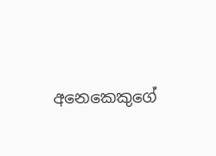අනෙකෙකුගේ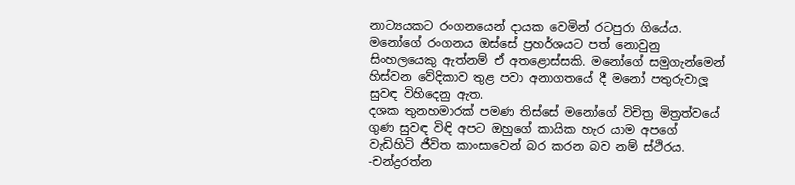නාට්‍යයකට රංගනයෙන් දායක වෙමින් රටපුරා ගියේය.
මනෝගේ රංගනය ඔස්සේ ප්‍රහර්ශයට පත් නොවුනු සිංහලයෙකු ඇත්නම් ඒ අතළොස්සකි. මනෝගේ සමුගැන්මෙන් හිස්වන වේදිකාව තුළ පවා අනාගතයේ දී මනෝ පතුරුවාලූ සුවඳ විහිදෙනු ඇත.
දශක තුනහමාරක් පමණ තිස්සේ මනෝගේ විචිත්‍ර මිත්‍රත්වයේ ගුණ සුවඳ විඳි අපට ඔහුගේ කායික හැර යාම අපගේ වැඩිහිටි ජීවිත කාංසාවෙන් බර කරන බව නම් ස්ථිරය.
-චන්ද්‍රරත්න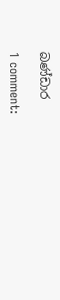බණ්ඩාර

1 comment: